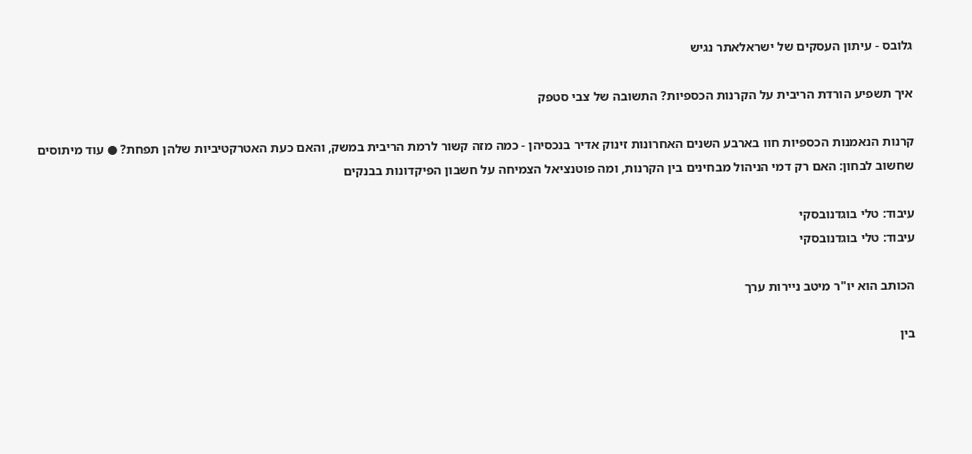גלובס - עיתון העסקים של ישראלאתר נגיש

איך תשפיע הורדת הריבית על הקרנות הכספיות? התשובה של צבי סטפק

קרנות הנאמנות הכספיות חוו בארבע השנים האחרונות זינוק אדיר בנכסיהן - כמה מזה קשור לרמת הריבית במשק, והאם כעת האטרקטיביות שלהן תפחת? ● עוד מיתוסים שחשוב לבחון: האם רק דמי הניהול מבחינים בין הקרנות, ומה פוטנציאל הצמיחה על חשבון הפיקדונות בבנקים

עיבוד: טלי בוגדנובסקי
עיבוד: טלי בוגדנובסקי

הכותב הוא יו"ר מיטב ניירות ערך

בין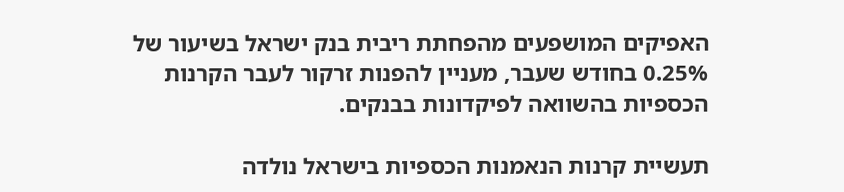האפיקים המושפעים מהפחתת ריבית בנק ישראל בשיעור של 0.25% בחודש שעבר, מעניין להפנות זרקור לעבר הקרנות הכספיות בהשוואה לפיקדונות בבנקים.

תעשיית קרנות הנאמנות הכספיות בישראל נולדה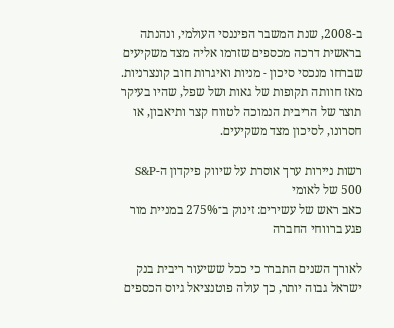ב-2008, שנת המשבר הפיננסי העולמי, ונהנתה בראשית דרכה מכספים שזרמו אליה מצד משקיעים שברחו מנכסי סיכון - מניות ואיגרות חוב קונצרניות. מאז חוותה תקופות של גאות ושל שפל, שהיו בעיקר תוצר של הריבית הנמוכה לטווח קצר ותיאבון, או חסרונו, לסיכון מצד משקיעים.

רשות ניירות ערך אוסרת על שיווק פיקדון ה-S&P 500 של לאומי
כאב ראש של עשירים: זינוק ב־275% במניית מור פגע ברווחי החברה

לאורך השנים התברר כי ככל ששיעור ריבית בנק ישראל גבוה יותר, כך עולה פוטנציאל גיוס הכספים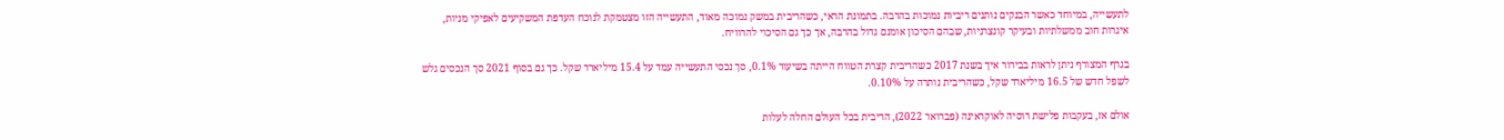לתעשייה, במיוחד כאשר הבנקים נותנים ריביות נמוכות בהרבה. בתמונת הראי, כשהריבית במשק נמוכה מאוד, התעשייה הזו מצטמקת לנוכח העדפת המשקיעים לאפיקי מניות, איגרות חוב ממשלתיות ובעיקר קונצרניות, שבהם הסיכון אומנם גדול בהרבה, אך כך גם הסיכוי להרוויח.

בגרף המצורף ניתן לראות בבירור איך בשנת 2017 כשהריבית קצרת הטווח הייתה בשיעור 0.1%, סך נכסי התעשייה עמד על 15.4 מיליארד שקל. כך גם בסוף 2021 סך הנכסים גלש לשפל חדש של 16.5 מיליארד שקל, כשהריבית נותרה על 0.10%.

אולם אז, בעקבות פלישת רוסיה לאוקראינה (פברואר 2022), הריבית בכל העולם החלה לעלות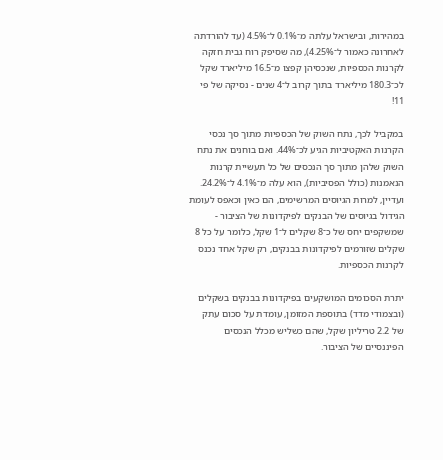במהירות, ובישראל עלתה מ־0.1% ל־4.5% (עד להורדתה לאחרונה כאמור ל־4.25%), מה שסיפק רוח גבית חזקה לקרנות הכספיות, שנכסיהן קפצו מ־16.5 מיליארד שקל לכ־180.3 מיליארד בתוך קרוב ל־4 שנים - נסיקה של פי 11!

במקביל לכך, נתח השוק של הכספיות מתוך סך נכסי הקרנות האקטיביות הגיע לכ־44%. ואם בוחנים את נתח השוק שלהן מתוך סך הנכסים של כל תעשיית קרנות הנאמנות (כולל הפסיביות), הוא עלה מ־4.1% ל־24.2%. ועדיין, למרות הגיוסים המרשימים, הם כאין וכאפס לעומת הגידול בגיוסים של הבנקים לפיקדונות של הציבור - שמשקפים יחס של כ־8 שקלים ל־1 שקל, כלומר על כל 8 שקלים שזורמים לפיקדונות בבנקים, רק שקל אחד נכנס לקרנות הכספיות.

יתרת הסכומים המושקעים בפיקדונות בבנקים בשקלים (ובצמודי מדד) בתוספת המזומן, עומדת על סכום עתק של 2.2 טריליון שקל, שהם כשליש מכלל הנכסים הפיננסיים של הציבור.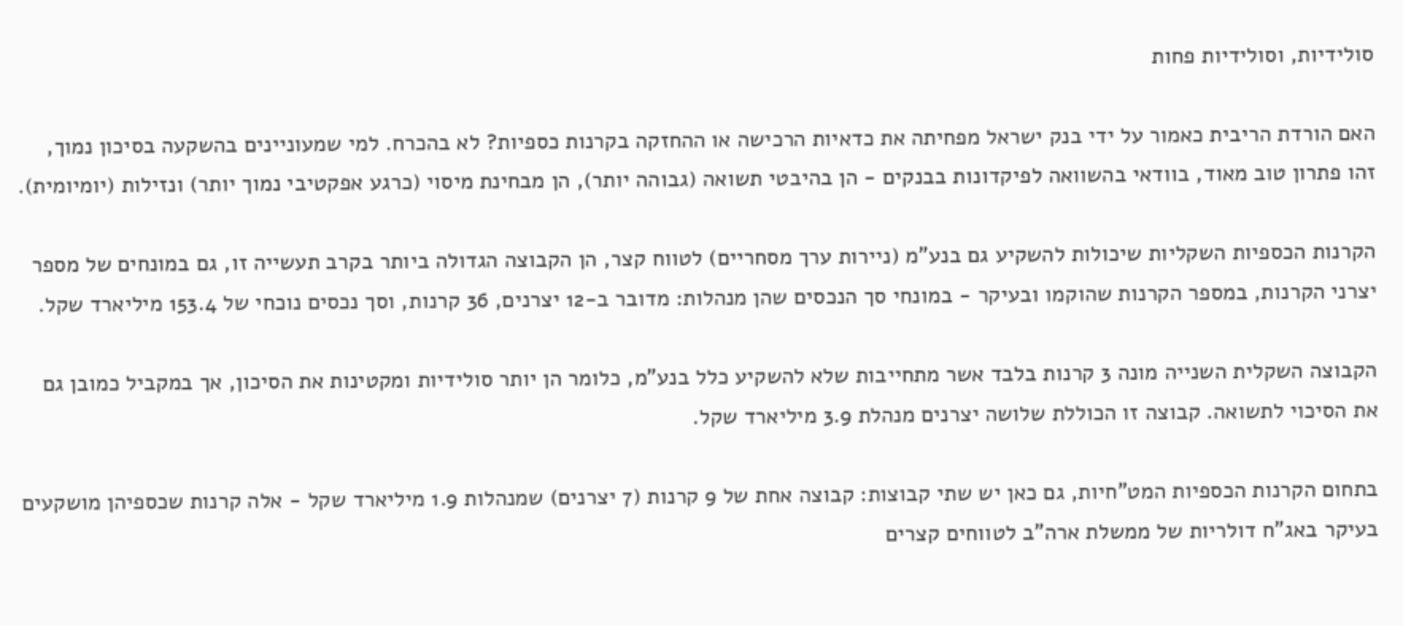סולידיות, וסולידיות פחות

האם הורדת הריבית כאמור על ידי בנק ישראל מפחיתה את כדאיות הרכישה או ההחזקה בקרנות כספיות? לא בהכרח. למי שמעוניינים בהשקעה בסיכון נמוך, זהו פתרון טוב מאוד, בוודאי בהשוואה לפיקדונות בבנקים - הן בהיבטי תשואה (גבוהה יותר), הן מבחינת מיסוי (כרגע אפקטיבי נמוך יותר) ונזילות (יומיומית).

הקרנות הכספיות השקליות שיכולות להשקיע גם בנע"מ (ניירות ערך מסחריים) לטווח קצר, הן הקבוצה הגדולה ביותר בקרב תעשייה זו, גם במונחים של מספר יצרני הקרנות, במספר הקרנות שהוקמו ובעיקר - במונחי סך הנכסים שהן מנהלות: מדובר ב-12 יצרנים, 36 קרנות, וסך נכסים נוכחי של 153.4 מיליארד שקל.

הקבוצה השקלית השנייה מונה 3 קרנות בלבד אשר מתחייבות שלא להשקיע כלל בנע"מ, כלומר הן יותר סולידיות ומקטינות את הסיכון, אך במקביל כמובן גם את הסיכוי לתשואה. קבוצה זו הכוללת שלושה יצרנים מנהלת 3.9 מיליארד שקל.

בתחום הקרנות הכספיות המט"חיות, גם כאן יש שתי קבוצות: קבוצה אחת של 9 קרנות (7 יצרנים) שמנהלות 1.9 מיליארד שקל - אלה קרנות שכספיהן מושקעים בעיקר באג"ח דולריות של ממשלת ארה"ב לטווחים קצרים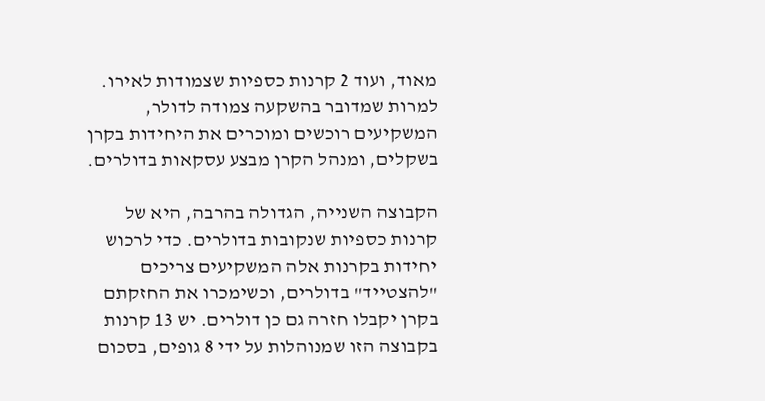מאוד, ועוד 2 קרנות כספיות שצמודות לאירו. למרות שמדובר בהשקעה צמודה לדולר, המשקיעים רוכשים ומוכרים את היחידות בקרן בשקלים, ומנהל הקרן מבצע עסקאות בדולרים.

הקבוצה השנייה, הגדולה בהרבה, היא של קרנות כספיות שנקובות בדולרים. כדי לרכוש יחידות בקרנות אלה המשקיעים צריכים "להצטייד" בדולרים, וכשימכרו את החזקתם בקרן יקבלו חזרה גם כן דולרים. יש 13 קרנות בקבוצה הזו שמנוהלות על ידי 8 גופים, בסכום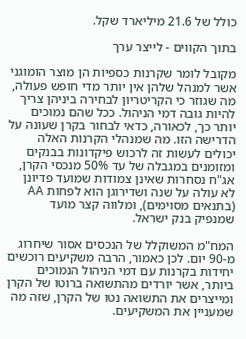כולל של 21.6 מיליארד שקל.

בתוך הקווים - לייצר ערך

מקובל לומר שקרנות כספיות הן מוצר הומוגני אשר למנהל שלהן אין יותר מדי חופש פעולה, מה שגוזר כי הקריטריון לבחירה ביניהן צריך להיות גובה דמי הניהול. ככל שהם נמוכים יותר כך, לכאורה, כדאי לבחור בקרן שעונה על הדרישה הזו. מה שמנהלי הקרנות האלה יכולים לעשות זה לרכוש פיקדונות בבנקים ומזומנים במגבלה של עד 50% מנכסי הקרן, אג"ח נסחרות שאינן צמודות שמועד פדיונן לא עולה על שנה ושדירוגן הוא לפחות AA (בתנאים מסוימים), ומלווה קצר מועד שמנפיק בנק ישראל.

המח"מ המשוקלל של הנכסים אסור שיחרוג מ-90 יום. לכן כאמור, הרבה משקיעים רוכשים יחידות בקרנות עם דמי הניהול הנמוכים ביותר, אשר יורדים מהתשואה ברוטו של הקרן ומייצרים את התשואה נטו של הקרן, שזה מה שמעניין את המשקיעים.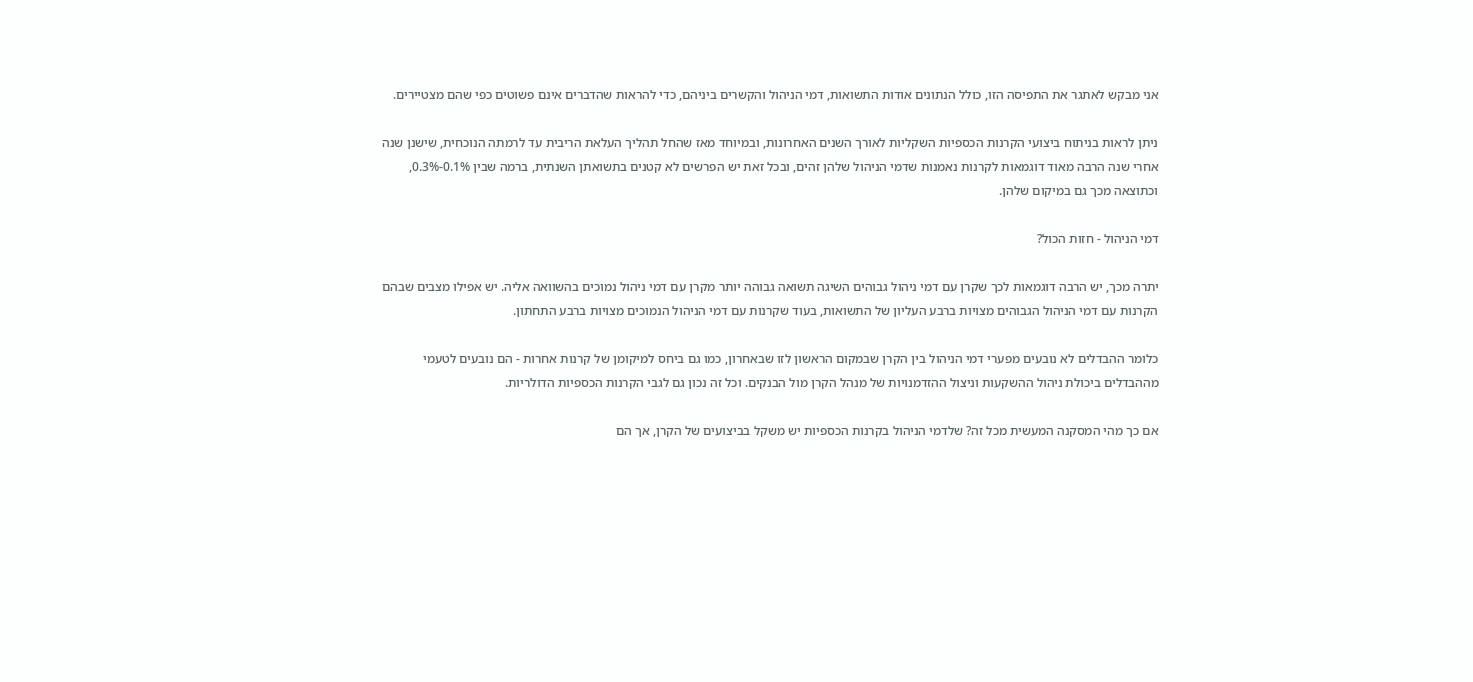אני מבקש לאתגר את התפיסה הזו, כולל הנתונים אודות התשואות, דמי הניהול והקשרים ביניהם, כדי להראות שהדברים אינם פשוטים כפי שהם מצטיירים.

ניתן לראות בניתוח ביצועי הקרנות הכספיות השקליות לאורך השנים האחרונות, ובמיוחד מאז שהחל תהליך העלאת הריבית עד לרמתה הנוכחית, שישנן שנה אחרי שנה הרבה מאוד דוגמאות לקרנות נאמנות שדמי הניהול שלהן זהים, ובכל זאת יש הפרשים לא קטנים בתשואתן השנתית, ברמה שבין 0.1%-0.3%, וכתוצאה מכך גם במיקום שלהן.

דמי הניהול - חזות הכול?

יתרה מכך, יש הרבה דוגמאות לכך שקרן עם דמי ניהול גבוהים השיגה תשואה גבוהה יותר מקרן עם דמי ניהול נמוכים בהשוואה אליה. יש אפילו מצבים שבהם הקרנות עם דמי הניהול הגבוהים מצויות ברבע העליון של התשואות, בעוד שקרנות עם דמי הניהול הנמוכים מצויות ברבע התחתון.

כלומר ההבדלים לא נובעים מפערי דמי הניהול בין הקרן שבמקום הראשון לזו שבאחרון, כמו גם ביחס למיקומן של קרנות אחרות - הם נובעים לטעמי מההבדלים ביכולת ניהול ההשקעות וניצול ההזדמנויות של מנהל הקרן מול הבנקים. וכל זה נכון גם לגבי הקרנות הכספיות הדולריות.

אם כך מהי המסקנה המעשית מכל זה? שלדמי הניהול בקרנות הכספיות יש משקל בביצועים של הקרן, אך הם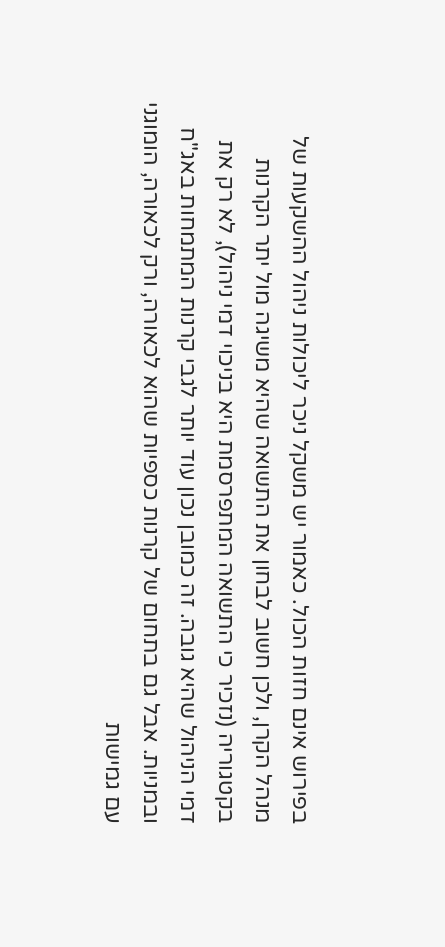בפירוש אינם חזות הכול. כאמור יש משקל ניכר ליכולות ניהול ההשקעות של מנהל הקרן, ולכן חשוב לבחון את התשואה שהיא משיגה מול יתר הקרנות בקטגוריה (נזכיר כי התשואה המתפרסמת היא בניכוי דמי ניהול), לא רק את דמי הניהול שהיא גובה. זה כמובן נכון עוד יותר לגבי קרנות המתמחות באג"ח ובמניות. אבל גם בתחום של קרנות כספיות שהוא לכאורה, ורק לכאורה, הומוגני עם גמישות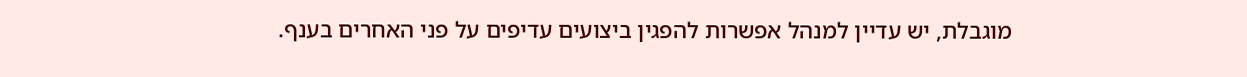מוגבלת, יש עדיין למנהל אפשרות להפגין ביצועים עדיפים על פני האחרים בענף.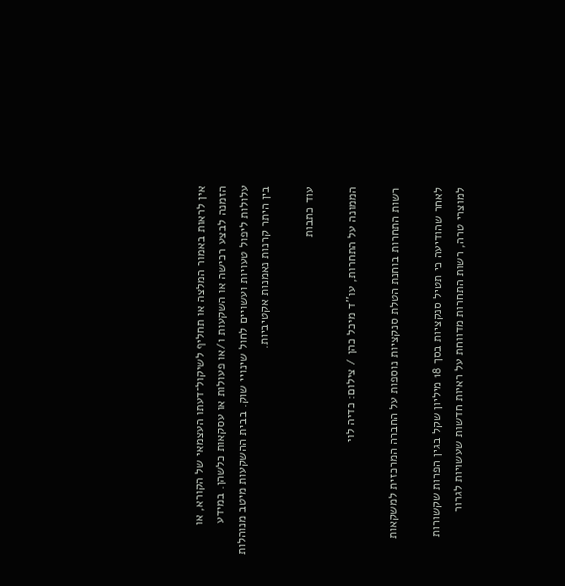אין לראות באמור המלצה או תחליף לשיקול־דעתו העצמאי של הקורא, או הזמנה לבצע רכישה או השקעות ו/או פעולות או עסקאות כלשהן. במידע עלולות ליפול טעויות ועשויים לחול שינויי שוק. בבית ההשקעות מיטב מנוהלות בין היתר קרנות נאמנות אקטיביות.

עוד כתבות

הממונה על התחרות, עו''ד מיכל כהן / צילום: כדיה לוי

רשות התחרות בוחנת הטלת סנקציות נוספות על החברה המרכזית למשקאות

לאחר שהודיעה כי תטיל סנקציות בסך 18 מיליון שקל בגין הפרות שקשורות למוצרי טרה, רשות התחרות מדווחת על ראיות חדשות שעשויות לגרור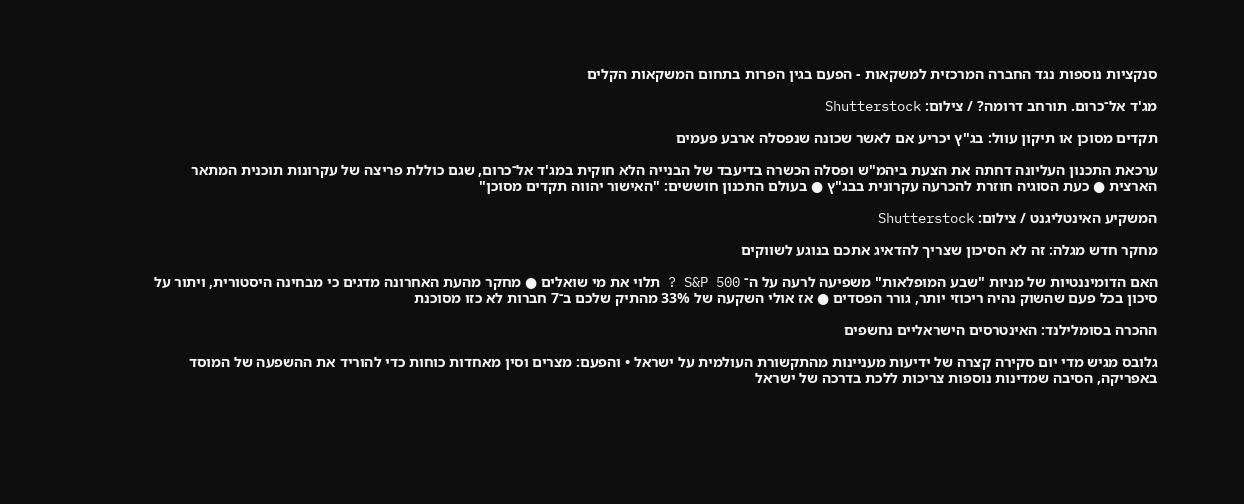סנקציות נוספות נגד החברה המרכזית למשקאות - הפעם בגין הפרות בתחום המשקאות הקלים

מג'ד אל־כרום. תורחב דרומה? / צילום: Shutterstock

תקדים מסוכן או תיקון עוול: בג"ץ יכריע אם לאשר שכונה שנפסלה ארבע פעמים

ערכאת התכנון העליונה דחתה את הצעת ביהמ"ש ופסלה הכשרה בדיעבד של הבנייה הלא חוקית במג'ד אל־כרום, שגם כוללת פריצה של עקרונות תוכנית המתאר הארצית ● כעת הסוגיה חוזרת להכרעה עקרונית בבג"ץ ● בעולם התכנון חוששים: "האישור יהווה תקדים מסוכן"

המשקיע האינטליגנט / צילום: Shutterstock

מחקר חדש מגלה: זה לא הסיכון שצריך להדאיג אתכם בנוגע לשווקים

האם הדומיננטיות של מניות "שבע המופלאות" משפיעה לרעה על ה־ S&P 500 ? תלוי את מי שואלים ● מחקר מהעת האחרונה מדגים כי מבחינה היסטורית, ויתור על סיכון בכל פעם שהשוק נהיה ריכוזי יותר, גורר הפסדים ● אז אולי השקעה של 33% מהתיק שלכם ב־7 חברות לא כזו מסוכנת

ההכרה בסומלילנד: האינטרסים הישראליים נחשפים

גלובס מגיש מדי יום סקירה קצרה של ידיעות מעניינות מהתקשורת העולמית על ישראל • והפעם: מצרים וסין מאחדות כוחות כדי להוריד את ההשפעה של המוסד באפריקה, הסיבה שמדינות נוספות צריכות ללכת בדרכה של ישראל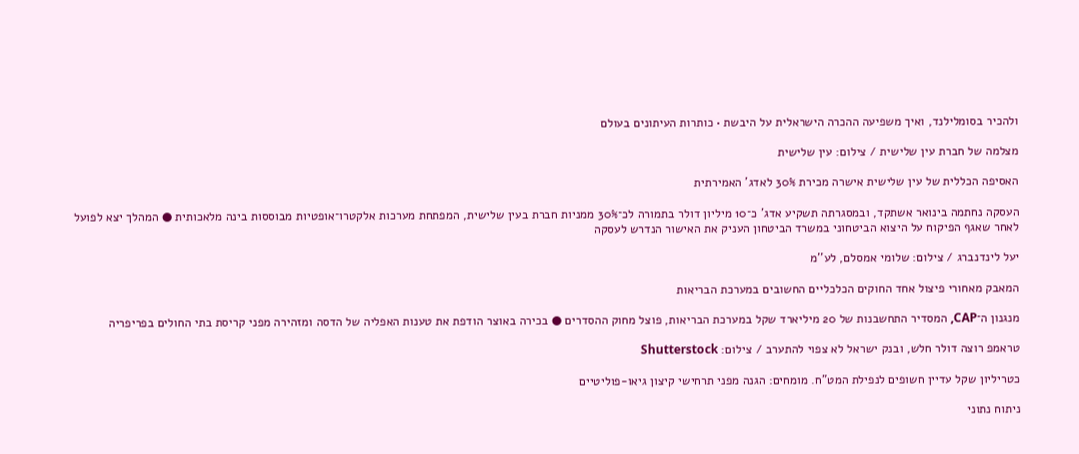ולהכיר בסומלילנד, ואיך משפיעה ההכרה הישראלית על היבשת • כותרות העיתונים בעולם

מצלמה של חברת עין שלישית / צילום: עין שלישית

האסיפה הכללית של עין שלישית אישרה מכירת 30% לאדג' האמירתית

העסקה נחתמה בינואר אשתקד, ובמסגרתה תשקיע אדג' כ־10 מיליון דולר בתמורה לכ־30% ממניות חברת בעין שלישית, המפתחת מערכות אלקטרו־אופטיות מבוססות בינה מלאכותית ● המהלך יצא לפועל לאחר שאגף הפיקוח על היצוא הביטחוני במשרד הביטחון העניק את האישור הנדרש לעסקה

יעל לינדנברג / צילום: שלומי אמסלם, לע''מ

המאבק מאחורי פיצול אחד החוקים הכלכליים החשובים במערכת הבריאות

מנגנון ה־CAP, המסדיר התחשבנות של 20 מיליארד שקל במערכת הבריאות, פוצל מחוק ההסדרים ● בכירה באוצר הודפת את טענות האפליה של הדסה ומזהירה מפני קריסת בתי החולים בפריפריה

טראמפ רוצה דולר חלש, ובנק ישראל לא צפוי להתערב / צילום: Shutterstock

כטריליון שקל עדיין חשופים לנפילת המט"ח. מומחים: הגנה מפני תרחישי קיצון גיאו-פוליטיים

ניתוח נתוני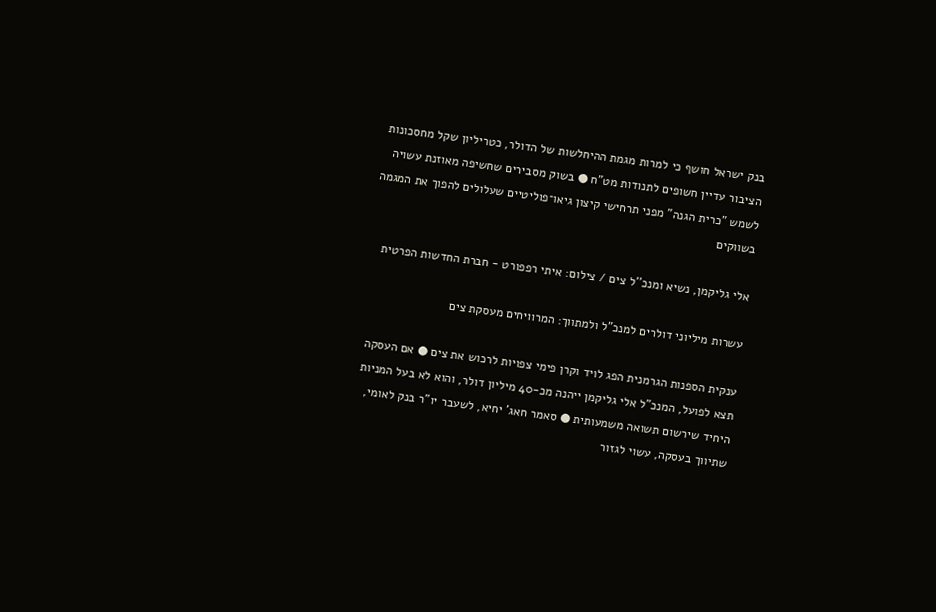בנק ישראל חושף כי למרות מגמת ההיחלשות של הדולר, כטריליון שקל מחסכונות הציבור עדיין חשופים לתנודות מט"ח ● בשוק מסבירים שחשיפה מאוזנת עשויה לשמש "כרית הגנה" מפני תרחישי קיצון גיאו־פוליטיים שעלולים להפוך את המגמה בשווקים

אלי גליקמן, נשיא ומנכ''ל צים / צילום: איתי רפפורט - חברת החדשות הפרטית

עשרות מיליוני דולרים למנכ"ל ולמתווך: המרוויחים מעסקת צים

ענקית הספנות הגרמנית הפג לויד וקרן פימי צפויות לרכוש את צים ● אם העסקה תצא לפועל, המנכ"ל אלי גליקמן ייהנה מכ-40 מיליון דולר, והוא לא בעל המניות היחיד שירשום תשואה משמעותית ● סאמר חאג' יחיא, לשעבר יו"ר בנק לאומי, שתיווך בעסקה, עשוי לגזור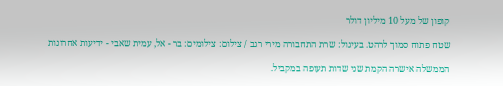קופון של מעל 10 מיליון דולר

שטח פתוח סמוך לרהט. בעיגול: שרת התחבורה מירי רגב / צילום: צילומים: בר - אל, עמית שאבי - ידיעות אחרונות

הממשלה אישרה הקמת שני שדות תעופה במקביל.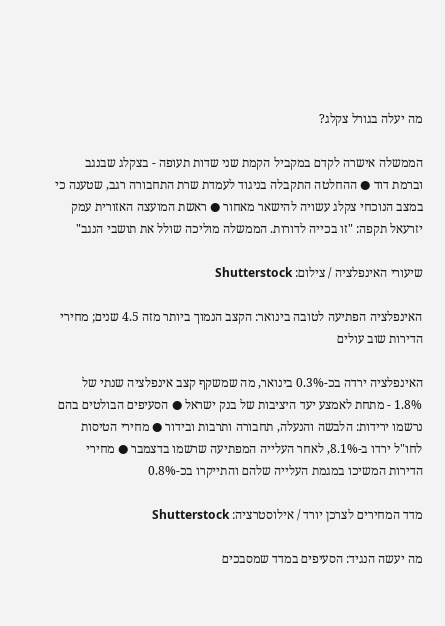מה יעלה בגורל צקלג?

הממשלה אישרה לקדם במקביל הקמת שני שדות תעופה - בצקלג שבנגב וברמת דוד ● ההחלטה התקבלה בניגוד לעמדת שרת התחבורה רגב, שטענה כי במצב הנוכחי צקלג עשויה להישאר מאחור ● ראשת המועצה האזורית עמק יזרעאל תקפה: "זו בכייה לדורות. הממשלה מוליכה שולל את תושבי הנגב"

שיעורי האינפלציה / צילום: Shutterstock

האינפלציה הפתיעה לטובה בינואר: הקצב הנמוך ביותר מזה 4.5 שנים; מחירי הדירות שוב עולים

האינפלציה ירדה בכ-0.3% בינואר, מה שמשקף קצב אינפלציה שנתי של 1.8% - מתחת לאמצע יעד היציבות של בנק ישראל ● הסעיפים הבולטים בהם נרשמו ירידות: הלבשה והנעלה, תחבורה ותרבות ובידור ● מחירי הטיסות לחו"ל ירדו ב-8.1%, לאחר העלייה המפתיעה שרשמו בדצמבר ● מחירי הדירות המשיכו במגמת העלייה שלהם והתייקרו בכ-0.8%

מדד המחירים לצרכן יורד / אילוסטרציה: Shutterstock

מה יעשה הנגיד: הסעיפים במדד שמסבכים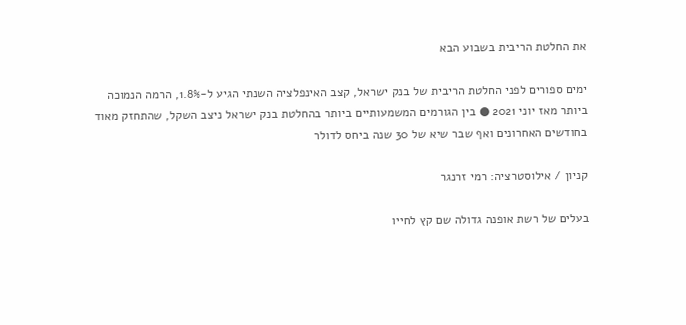את החלטת הריבית בשבוע הבא

ימים ספורים לפני החלטת הריבית של בנק ישראל, קצב האינפלציה השנתי הגיע ל-1.8%, הרמה הנמוכה ביותר מאז יוני 2021 ● בין הגורמים המשמעותיים ביותר בהחלטת בנק ישראל ניצב השקל, שהתחזק מאוד בחודשים האחרונים ואף שבר שיא של 30 שנה ביחס לדולר

קניון / אילוסטרציה: רמי זרנגר

בעלים של רשת אופנה גדולה שם קץ לחייו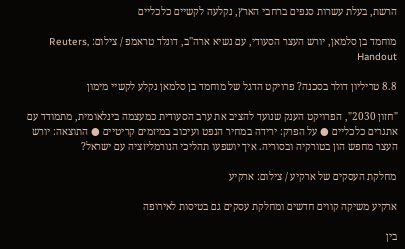הרשת, בעלת עשרות סנפים ברחבי הארץ, נקלעה לקשיים כלכליים

מוחמד בן סלמאן, יורש העצר הסעודי, עם נשיא ארה''ב, דונלד טראמפ / צילום: Reuters, Handout

8.8 טריליון דולר בסכנה? פרויקט הדגל של מוחמד בן סלמאן נקלע לקשיי מימון

"חזון 2030", הפרויקט הענק שנועד להציב את ערב הסעודית כמעצמה בינלאומית, מתמודד עם אתגרים כלכליים ● על הפרק: ירידה במחיר הנפט ועיכוב במיזמים קריטיים ● התוצאה: יורש העצר מחפש הון בטורקיה ובסוריה. איך יושפעו תהליכי הנורמליזציה עם ישראל?

מחלקת העסקים של ארקיע / צילום: ארקיע

ארקיע משיקה קווים חדשים ומחלקת עסקים גם בטיסות לאירופה

בין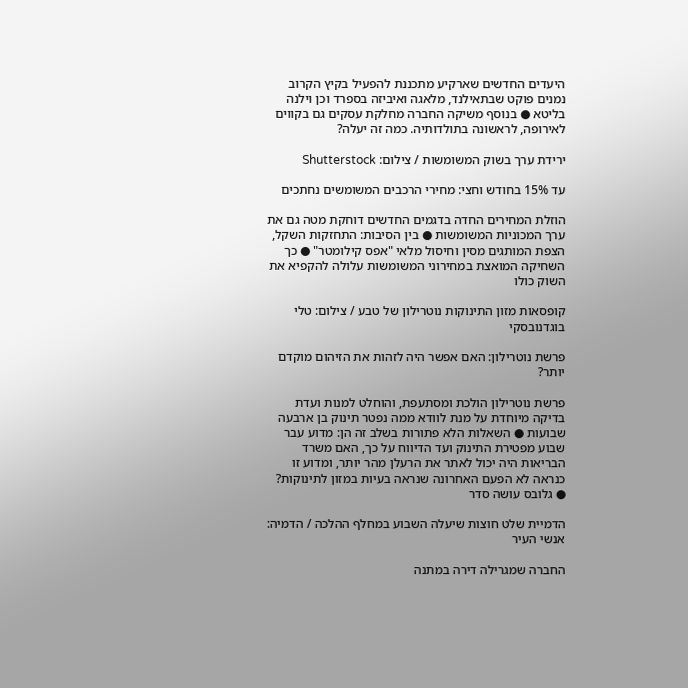היעדים החדשים שארקיע מתכננת להפעיל בקיץ הקרוב נמנים פוקט שבתאילנד, מלאגה ואיביזה בספרד וכן וילנה בליטא ● בנוסף משיקה החברה מחלקת עסקים גם בקווים לאירופה, לראשונה בתולדותיה. כמה זה יעלה?

ירידת ערך בשוק המשומשות / צילום: Shutterstock

עד 15% בחודש וחצי: מחירי הרכבים המשומשים נחתכים

הוזלת המחירים החדה בדגמים החדשים דוחקת מטה גם את ערך המכוניות המשומשות ● בין הסיבות: התחזקות השקל, הצפת המותגים מסין וחיסול מלאי "אפס קילומטר" ● כך השחיקה המואצת במחירוני המשומשות עלולה להקפיא את השוק כולו

קופסאות מזון התינוקות נוטרילון של טבע / צילום: טלי בוגדנובסקי

פרשת נוטרילון: האם אפשר היה לזהות את הזיהום מוקדם יותר?

פרשת נוטרילון הולכת ומסתעפת, והוחלט למנות ועדת בדיקה מיוחדת על מנת לוודא ממה נפטר תינוק בן ארבעה שבועות ● השאלות הלא פתורות בשלב זה הן: מדוע עבר שבוע מפטירת התינוק ועד הדיווח על כך, האם משרד הבריאות היה יכול לאתר את הרעלן מהר יותר, ומדוע זו כנראה לא הפעם האחרונה שנראה בעיות במזון לתינוקות? ● גלובס עושה סדר

הדמיית שלט חוצות שיעלה השבוע במחלף ההלכה / הדמיה: אנשי העיר

החברה שמגרילה דירה במתנה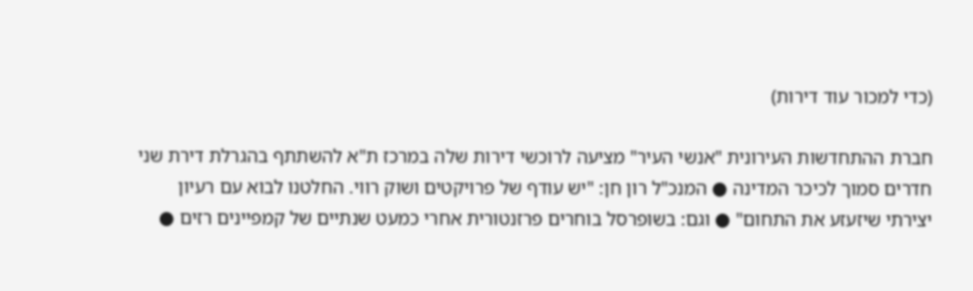(כדי למכור עוד דירות)

חברת ההתחדשות העירונית "אנשי העיר" מציעה לרוכשי דירות שלה במרכז ת"א להשתתף בהגרלת דירת שני חדרים סמוך לכיכר המדינה ● המנכ"ל רון חן: "יש עודף של פרויקטים ושוק רווי. החלטנו לבוא עם רעיון יצירתי שיזעזע את התחום" ● וגם: בשופרסל בוחרים פרזנטורית אחרי כמעט שנתיים של קמפיינים רזים ●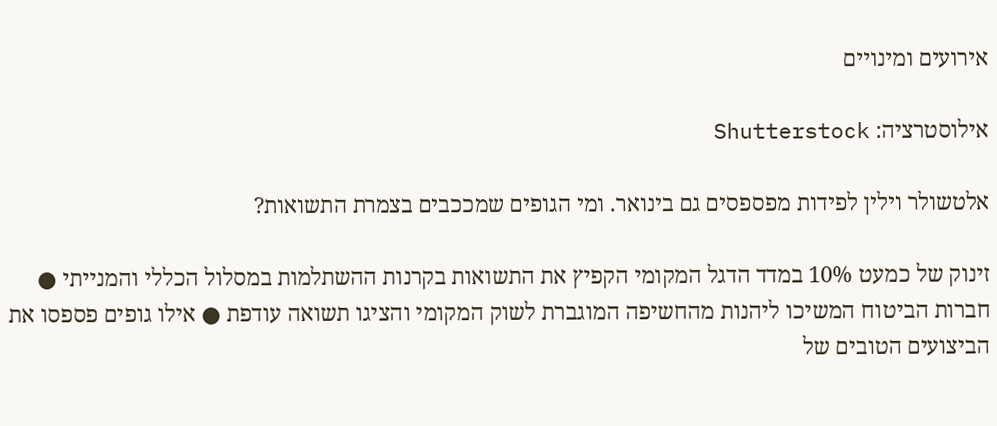אירועים ומינויים

אילוסטרציה: Shutterstock

אלטשולר וילין לפידות מפספסים גם בינואר. ומי הגופים שמככבים בצמרת התשואות?

זינוק של כמעט 10% במדד הדגל המקומי הקפיץ את התשואות בקרנות ההשתלמות במסלול הכללי והמנייתי ● חברות הביטוח המשיכו ליהנות מהחשיפה המוגברת לשוק המקומי והציגו תשואה עודפת ● אילו גופים פספסו את הביצועים הטובים של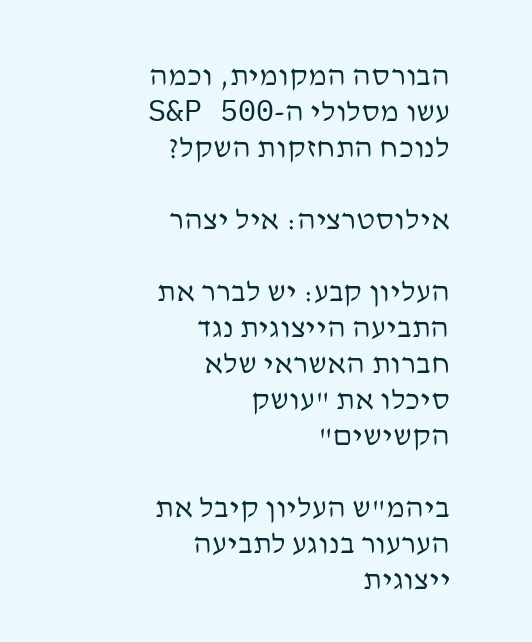הבורסה המקומית, וכמה עשו מסלולי ה-S&P 500 לנוכח התחזקות השקל?

אילוסטרציה: איל יצהר

העליון קבע: יש לברר את התביעה הייצוגית נגד חברות האשראי שלא סיכלו את "עושק הקשישים"

ביהמ"ש העליון קיבל את הערעור בנוגע לתביעה ייצוגית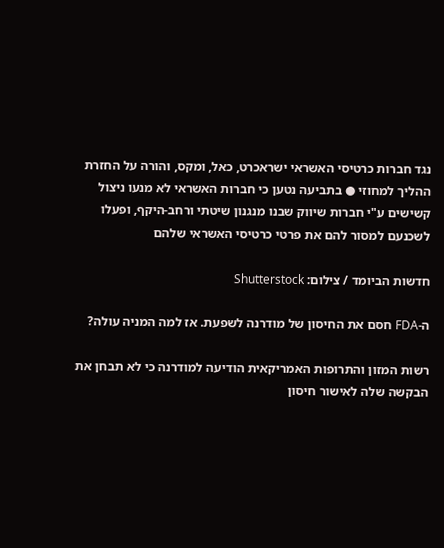נגד חברות כרטיסי האשראי ישראכרט, כאל, ומקס, והורה על החזרת ההליך למחוזי ● בתביעה נטען כי חברות האשראי לא מנעו ניצול קשישים ע"י חברות שיווק שבנו מנגנון שיטתי ורחב-היקף, ופעלו לשכנעם למסור להם את פרטי כרטיסי האשראי שלהם

חדשות הביומד / צילום: Shutterstock

ה-FDA חסם את החיסון של מודרנה לשפעת. אז למה המניה עולה?

רשות המזון והתרופות האמריקאית הודיעה למודרנה כי לא תבחן את הבקשה שלה לאישור חיסון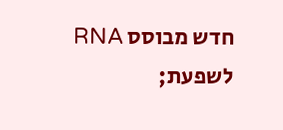חדש מבוסס RNA לשפעת;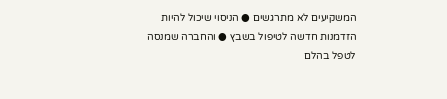המשקיעים לא מתרגשים ● הניסוי שיכול להיות הזדמנות חדשה לטיפול בשבץ ● והחברה שמנסה לטפל בהלם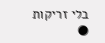בלי זריקות ●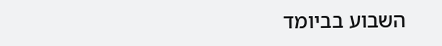השבוע בביומד